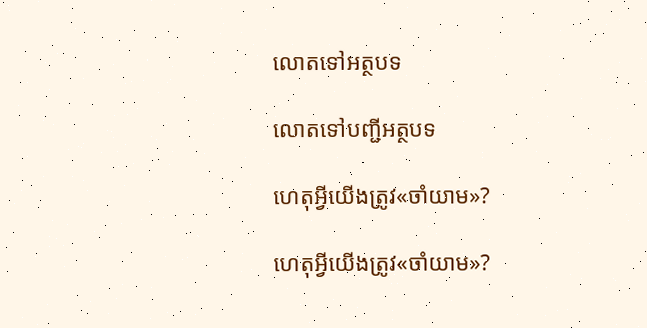លោតទៅអត្ថបទ

លោតទៅបញ្ជីអត្ថបទ

ហេតុអ្វីយើងត្រូវ«ចាំយាម»?

ហេតុអ្វីយើងត្រូវ«ចាំយាម»?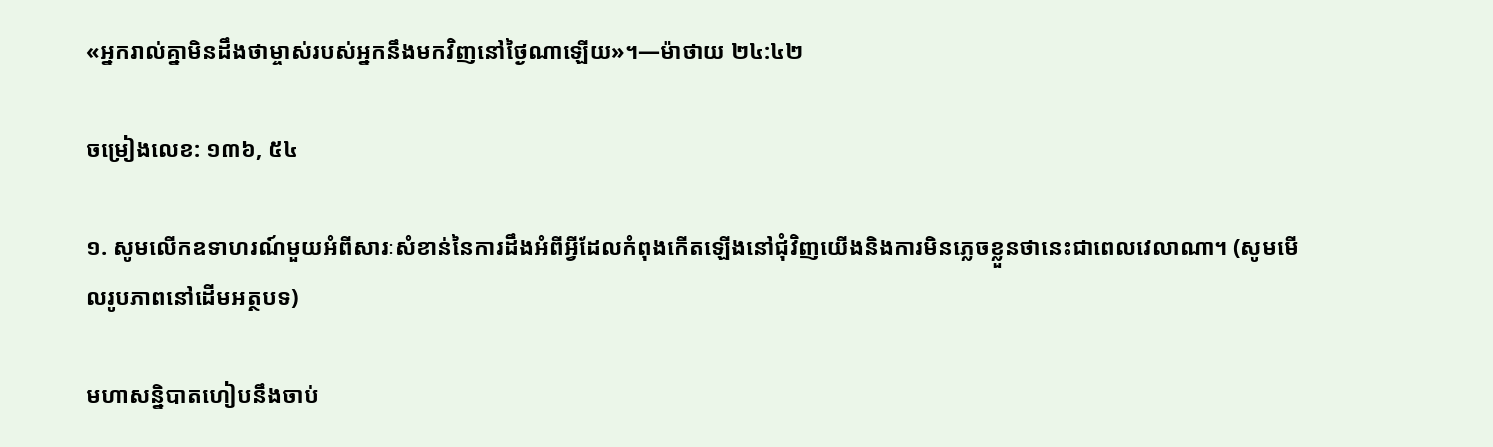«អ្នករាល់គ្នាមិនដឹងថាម្ចាស់របស់អ្នកនឹងមកវិញនៅថ្ងៃណាឡើយ»។—ម៉ាថាយ ២៤:៤២

ចម្រៀងលេខ: ១៣៦, ៥៤

១. សូមលើកឧទាហរណ៍មួយអំពីសារៈសំខាន់នៃការដឹងអំពីអ្វីដែលកំពុងកើតឡើងនៅជុំវិញយើងនិងការមិនភ្លេចខ្លួនថានេះជាពេលវេលាណា។ (សូមមើលរូបភាពនៅដើមអត្ថបទ)

មហាសន្និបាតហៀបនឹងចាប់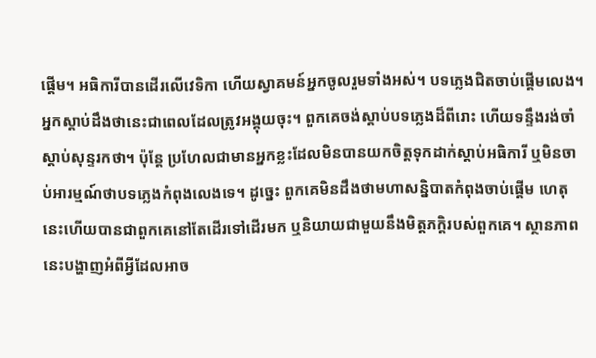ផ្ដើម។ អធិការីបានដើរលើវេទិកា ហើយស្វាគមន៍អ្នកចូលរួមទាំងអស់។ បទភ្លេងជិតចាប់ផ្ដើមលេង។ អ្នកស្តាប់ដឹងថានេះជាពេលដែលត្រូវអង្គុយចុះ។ ពួកគេចង់ស្តាប់បទភ្លេងដ៏ពីរោះ ហើយទន្ទឹងរង់ចាំស្តាប់សុន្ទរកថា។ ប៉ុន្ដែ ប្រហែលជាមានអ្នកខ្លះដែលមិនបានយកចិត្ដទុកដាក់ស្តាប់អធិការី ឬមិនចាប់អារម្មណ៍ថាបទភ្លេងកំពុងលេងទេ។ ដូច្នេះ ពួកគេមិនដឹងថាមហាសន្និបាតកំពុងចាប់ផ្ដើម ហេតុនេះហើយបានជាពួកគេនៅតែដើរទៅដើរមក ឬនិយាយជាមួយនឹងមិត្ដភក្ដិរបស់ពួកគេ។ ស្ថានភាពនេះបង្ហាញអំពីអ្វីដែលអាច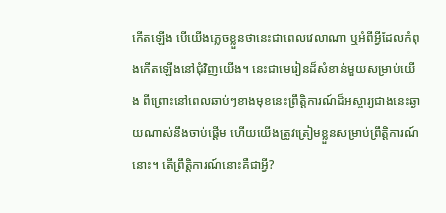កើតឡើង បើយើងភ្លេចខ្លួនថានេះជាពេលវេលាណា ឬអំពីអ្វីដែលកំពុងកើតឡើងនៅជុំវិញយើង។ នេះជាមេរៀនដ៏សំខាន់មួយសម្រាប់យើង ពីព្រោះនៅពេលឆាប់ៗខាងមុខនេះព្រឹត្ដិការណ៍ដ៏អស្ចារ្យជាងនេះឆ្ងាយណាស់នឹងចាប់ផ្ដើម ហើយយើងត្រូវត្រៀមខ្លួនសម្រាប់ព្រឹត្ដិការណ៍នោះ។ តើព្រឹត្ដិការណ៍នោះគឺជាអ្វី?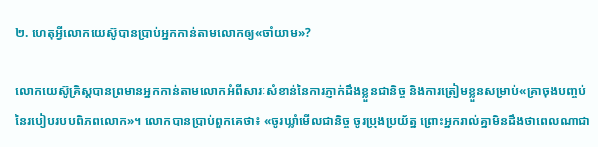២. ហេតុអ្វីលោកយេស៊ូបានប្រាប់អ្នកកាន់តាមលោកឲ្យ«ចាំយាម»?

លោកយេស៊ូគ្រិស្ដបានព្រមានអ្នកកាន់តាមលោកអំពីសារៈសំខាន់នៃការភ្ញាក់ដឹងខ្លួនជានិច្ច និងការត្រៀមខ្លួនសម្រាប់«គ្រាចុងបញ្ចប់នៃរបៀបរបបពិភពលោក»។ លោកបានប្រាប់ពួកគេថា៖ «ចូរឃ្លាំមើលជានិច្ច ចូរប្រុងប្រយ័ត្ន ព្រោះអ្នករាល់គ្នាមិនដឹងថាពេលណាជា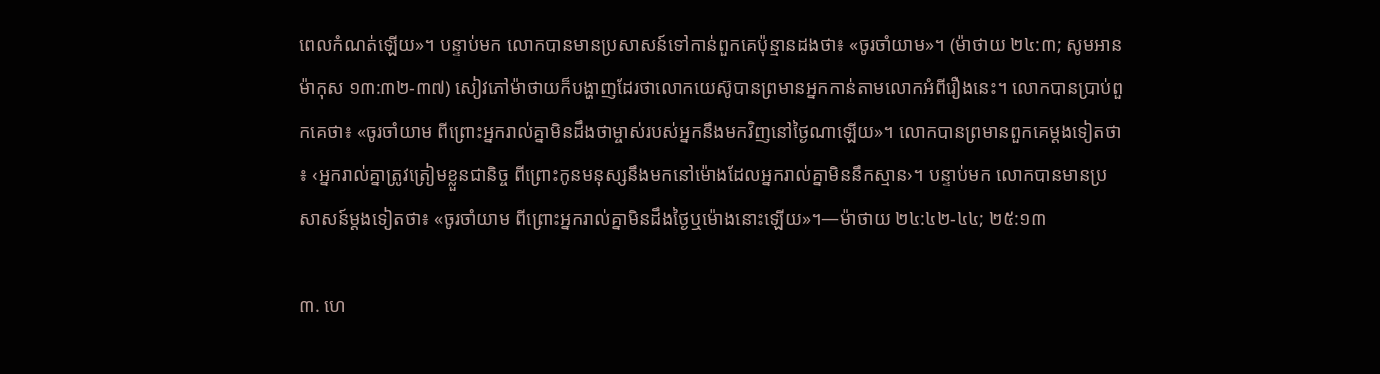ពេលកំណត់ឡើយ»។ បន្ទាប់មក លោកបានមានប្រសាសន៍ទៅកាន់ពួកគេប៉ុន្មានដងថា៖ «ចូរចាំយាម»។ (ម៉ាថាយ ២៤:៣; សូមអាន ម៉ាកុស ១៣:៣២-៣៧) សៀវភៅម៉ាថាយក៏បង្ហាញដែរថាលោកយេស៊ូបានព្រមានអ្នកកាន់តាមលោកអំពីរឿងនេះ។ លោកបានប្រាប់ពួកគេថា៖ «ចូរចាំយាម ពីព្រោះអ្នករាល់គ្នាមិនដឹងថាម្ចាស់របស់អ្នកនឹងមកវិញនៅថ្ងៃណាឡើយ»។ លោកបានព្រមានពួកគេម្ដងទៀតថា៖ ‹អ្នករាល់គ្នាត្រូវត្រៀមខ្លួនជានិច្ច ពីព្រោះកូនមនុស្សនឹងមកនៅម៉ោងដែលអ្នករាល់គ្នាមិននឹកស្មាន›។ បន្ទាប់មក លោកបានមានប្រសាសន៍ម្ដងទៀតថា៖ «ចូរចាំយាម ពីព្រោះអ្នករាល់គ្នាមិនដឹងថ្ងៃឬម៉ោងនោះឡើយ»។—ម៉ាថាយ ២៤:៤២-៤៤; ២៥:១៣

៣. ហេ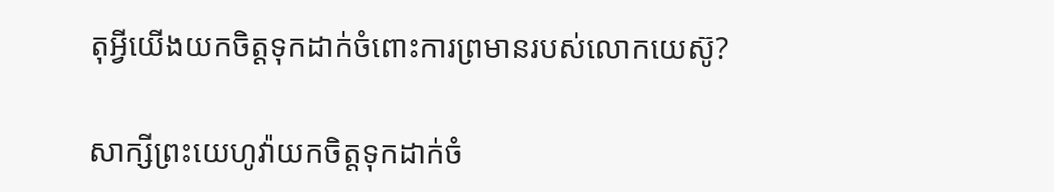តុអ្វីយើងយកចិត្ដទុកដាក់ចំពោះការព្រមានរបស់លោកយេស៊ូ?

សាក្សីព្រះយេហូវ៉ាយកចិត្ដទុកដាក់ចំ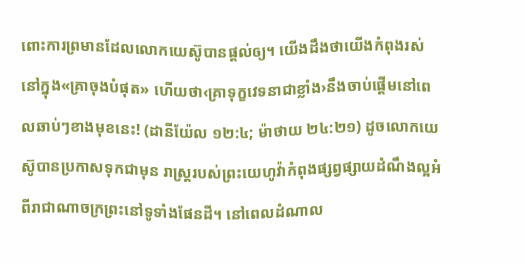ពោះការព្រមានដែលលោកយេស៊ូបានផ្ដល់ឲ្យ។ យើងដឹងថាយើងកំពុងរស់នៅក្នុង«គ្រាចុងបំផុត» ហើយថា‹គ្រាទុក្ខវេទនាជាខ្លាំង›នឹងចាប់ផ្ដើមនៅពេលឆាប់ៗខាងមុខនេះ! (ដានីយ៉ែល ១២:៤; ម៉ាថាយ ២៤:២១) ដូចលោកយេស៊ូបានប្រកាសទុកជាមុន រាស្ដ្ររបស់ព្រះយេហូវ៉ាកំពុងផ្សព្វផ្សាយដំណឹងល្អអំពីរាជាណាចក្រព្រះនៅទូទាំងផែនដី។ នៅពេលដំណាល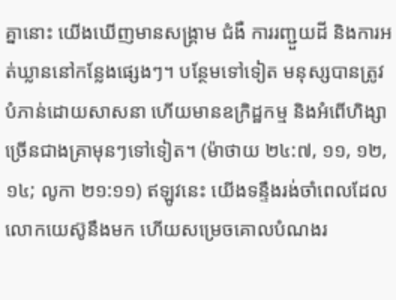គ្នានោះ យើងឃើញមានសង្គ្រាម ជំងឺ ការរញ្ជួយដី និងការអត់ឃ្លាននៅកន្លែងផ្សេងៗ។ បន្ថែមទៅទៀត មនុស្សបានត្រូវបំភាន់ដោយសាសនា ហើយមានឧក្រិដ្ឋកម្ម និងអំពើហិង្សាច្រើនជាងគ្រាមុនៗទៅទៀត។ (ម៉ាថាយ ២៤:៧, ១១, ១២, ១៤; លូកា ២១:១១) ឥឡូវនេះ យើងទន្ទឹងរង់ចាំពេលដែលលោកយេស៊ូនឹងមក ហើយសម្រេចគោលបំណងរ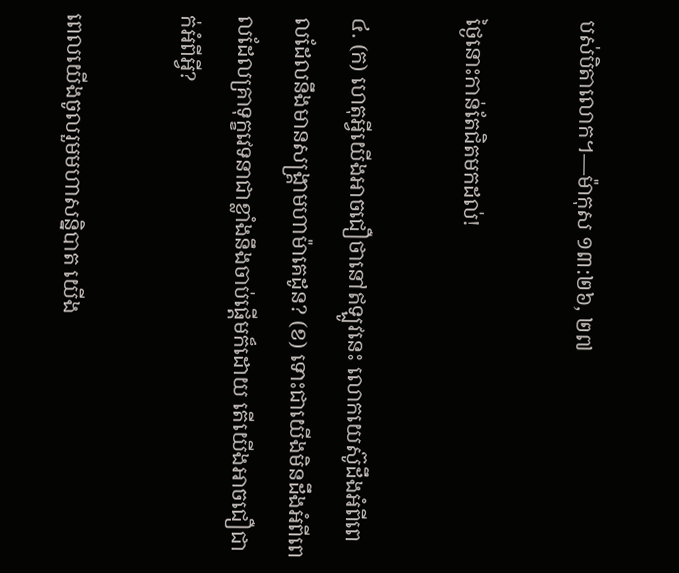បស់បិតាលោក។—ម៉ាកុស ១៣:២៦, ២៧

ថ្ងៃនោះកាន់តែជិតមកដល់!

៤. (ក) ហេតុអ្វីយើងអាចជឿថានៅឥឡូវនេះ លោកយេស៊ូដឹងអំពីពេលដែលនឹងមានសង្គ្រាមហាម៉ាគេដូន? (ខ) ទោះជាយើងមិនដឹងអំពីពេលដែលគ្រាទុក្ខវេទនាជាខ្លាំងនឹងចាប់ផ្ដើមក៏ដោយ តើយើងអាចជឿជាក់អំពីអ្វី?

ពេលយើងចូលរួមមហាសន្និបាត យើង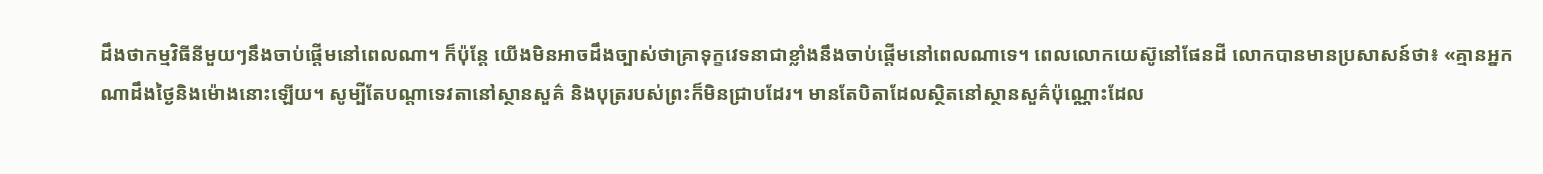ដឹងថាកម្មវិធីនីមួយៗនឹងចាប់ផ្ដើមនៅពេលណា។ ក៏ប៉ុន្ដែ យើងមិនអាចដឹងច្បាស់ថាគ្រាទុក្ខវេទនាជាខ្លាំងនឹងចាប់ផ្ដើមនៅពេលណាទេ។ ពេលលោកយេស៊ូនៅផែនដី លោកបានមានប្រសាសន៍ថា៖ «គ្មានអ្នកណាដឹងថ្ងៃនិងម៉ោងនោះឡើយ។ សូម្បីតែបណ្ដាទេវតានៅស្ថានសួគ៌ និងបុត្ររបស់ព្រះក៏មិនជ្រាបដែរ។ មានតែបិតាដែលស្ថិតនៅស្ថានសួគ៌ប៉ុណ្ណោះដែល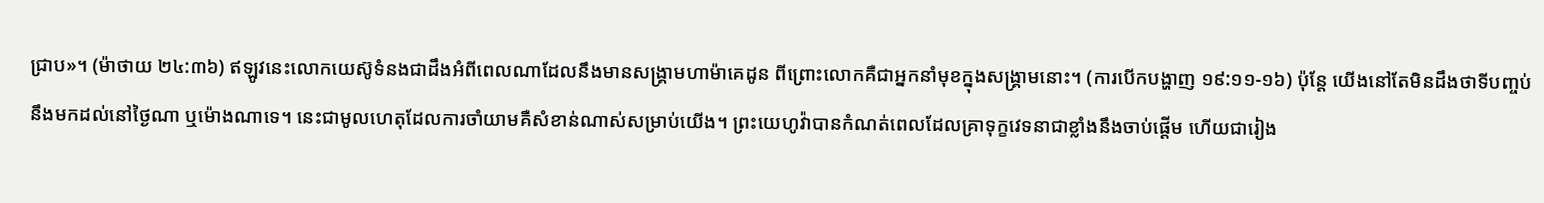ជ្រាប»។ (ម៉ាថាយ ២៤:៣៦) ឥឡូវនេះលោកយេស៊ូទំនងជាដឹងអំពីពេលណាដែលនឹងមានសង្គ្រាមហាម៉ាគេដូន ពីព្រោះលោកគឺជាអ្នកនាំមុខក្នុងសង្គ្រាមនោះ។ (ការបើកបង្ហាញ ១៩:១១-១៦) ប៉ុន្ដែ យើងនៅតែមិនដឹងថាទីបញ្ចប់នឹងមកដល់នៅថ្ងៃណា ឬម៉ោងណាទេ។ នេះជាមូលហេតុដែលការចាំយាមគឺសំខាន់ណាស់សម្រាប់យើង។ ព្រះយេហូវ៉ាបានកំណត់ពេលដែលគ្រាទុក្ខវេទនាជាខ្លាំងនឹងចាប់ផ្ដើម ហើយជារៀង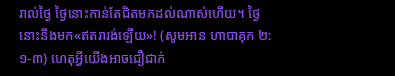រាល់ថ្ងៃ ថ្ងៃនោះកាន់តែជិតមកដល់ណាស់ហើយ។ ថ្ងៃនោះនឹងមក«ឥតរារង់ឡើយ»! (សូមអាន ហាបាគុក ២:១-៣) ហេតុអ្វីយើងអាចជឿជាក់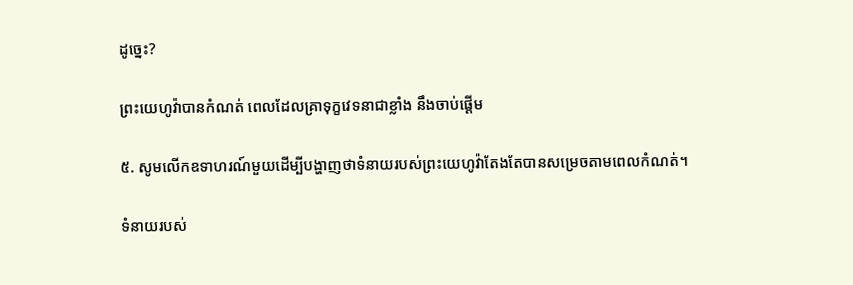ដូច្នេះ?

ព្រះយេហូវ៉ាបានកំណត់ ពេលដែលគ្រាទុក្ខវេទនាជាខ្លាំង នឹងចាប់ផ្ដើម

៥. សូមលើកឧទាហរណ៍មួយដើម្បីបង្ហាញថាទំនាយរបស់ព្រះយេហូវ៉ាតែងតែបានសម្រេចតាមពេលកំណត់។

ទំនាយរបស់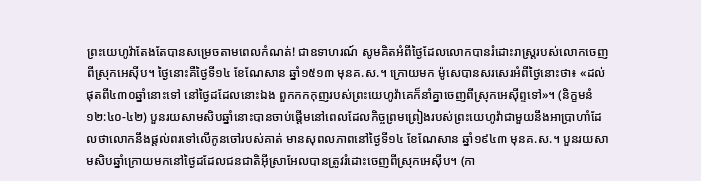ព្រះយេហូវ៉ាតែងតែបានសម្រេចតាមពេលកំណត់! ជាឧទាហរណ៍ សូមគិតអំពីថ្ងៃដែលលោកបានរំដោះរាស្ដ្ររបស់លោកចេញពីស្រុកអេស៊ីប។ ថ្ងៃនោះគឺថ្ងៃទី១៤ ខែណែសាន ឆ្នាំ១៥១៣ មុនគ.ស.។ ក្រោយមក ម៉ូសេបានសរសេរអំពីថ្ងៃនោះថា៖ «ដល់ផុតពី៤៣០ឆ្នាំនោះទៅ នៅថ្ងៃដដែលនោះឯង ពួកកកកុញរបស់ព្រះយេហូវ៉ាគេក៏នាំគ្នាចេញពីស្រុកអេស៊ីព្ទទៅ»។ (និក្ខមនំ ១២:៤០-៤២) បួនរយសាមសិបឆ្នាំនោះបានចាប់ផ្ដើមនៅពេលដែលកិច្ចព្រមព្រៀងរបស់ព្រះយេហូវ៉ាជាមួយនឹងអាប្រាហាំដែលថាលោកនឹងផ្ដល់ពរទៅលើកូនចៅរបស់គាត់ មានសុពលភាពនៅថ្ងៃទី១៤ ខែណែសាន ឆ្នាំ១៩៤៣ មុនគ.ស.។ បួនរយសាមសិបឆ្នាំក្រោយមកនៅថ្ងៃដដែលជនជាតិអ៊ីស្រាអែលបានត្រូវរំដោះចេញពីស្រុកអេស៊ីប។ (កា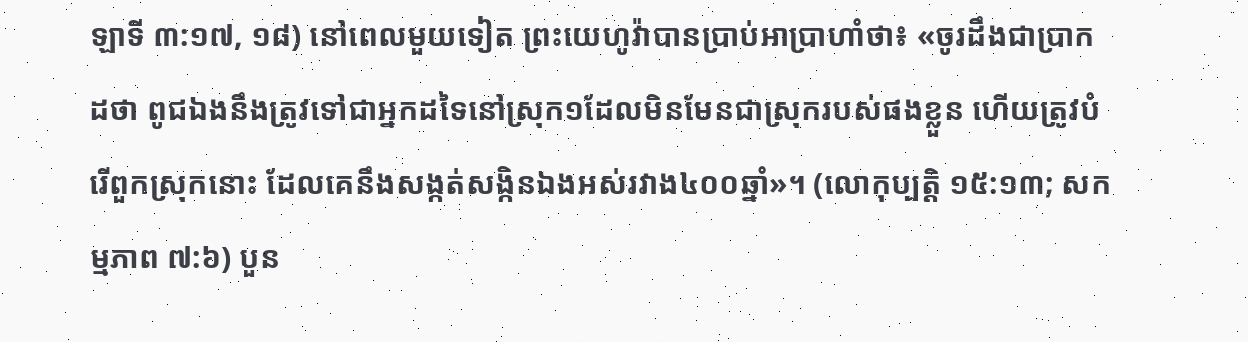ឡាទី ៣:១៧, ១៨) នៅពេលមួយទៀត ព្រះយេហូវ៉ាបានប្រាប់អាប្រាហាំថា៖ «ចូរដឹងជាប្រាកដថា ពូជឯងនឹងត្រូវទៅជាអ្នកដទៃនៅស្រុក១ដែលមិនមែនជាស្រុករបស់ផងខ្លួន ហើយត្រូវបំរើពួកស្រុកនោះ ដែលគេនឹងសង្កត់សង្កិនឯងអស់រវាង៤០០ឆ្នាំ»។ (លោកុប្បត្ដិ ១៥:១៣; សកម្មភាព ៧:៦) បួន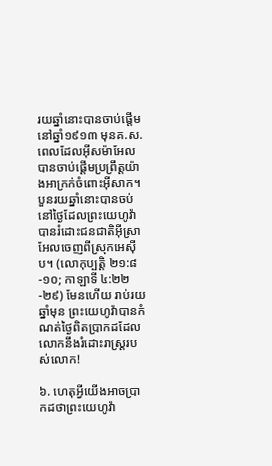រយឆ្នាំនោះបានចាប់ផ្ដើមនៅឆ្នាំ១៩១៣ មុនគ.ស. ពេលដែលអ៊ីសម៉ាអែលបានចាប់ផ្ដើមប្រព្រឹត្ដយ៉ាងអាក្រក់ចំពោះអ៊ីសាក។ បួនរយឆ្នាំនោះបានចប់នៅថ្ងៃដែលព្រះយេហូវ៉ាបានរំដោះជនជាតិអ៊ីស្រាអែលចេញពីស្រុកអេស៊ីប។ (លោកុប្បត្ដិ ២១:៨-១០; កាឡាទី ៤:២២-២៩) មែនហើយ រាប់រយឆ្នាំមុន ព្រះយេហូវ៉ាបានកំណត់ថ្ងៃពិតប្រាកដដែលលោកនឹងរំដោះរាស្ដ្ររបស់លោក!

៦. ហេតុអ្វីយើងអាចប្រាកដថាព្រះយេហូវ៉ា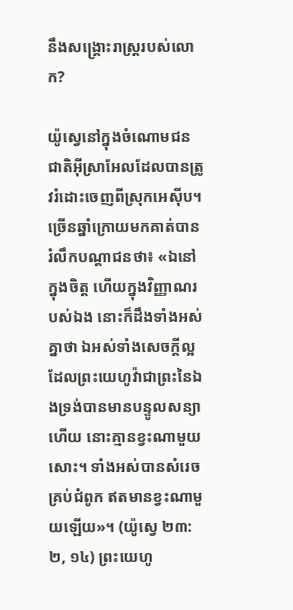នឹងសង្គ្រោះរាស្ដ្ររបស់លោក?

យ៉ូស្វេនៅក្នុងចំណោមជនជាតិអ៊ីស្រាអែលដែលបានត្រូវរំដោះចេញពីស្រុកអេស៊ីប។ ច្រើនឆ្នាំក្រោយមកគាត់បានរំលឹកបណ្ដាជនថា៖ «ឯនៅក្នុងចិត្ដ ហើយក្នុងវិញ្ញាណរបស់ឯង នោះក៏ដឹងទាំងអស់គ្នាថា ឯអស់ទាំងសេចក្ដីល្អដែលព្រះយេហូវ៉ាជាព្រះនៃឯងទ្រង់បានមានបន្ទូលសន្យាហើយ នោះគ្មានខ្វះណាមួយសោះ។ ទាំងអស់បានសំរេចគ្រប់ជំពូក ឥតមានខ្វះណាមួយឡើយ»។ (យ៉ូស្វេ ២៣:២, ១៤) ព្រះយេហូ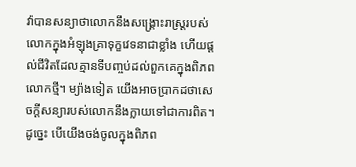វ៉ាបានសន្យាថាលោកនឹងសង្គ្រោះរាស្ដ្ររបស់លោកក្នុងអំឡុងគ្រាទុក្ខវេទនាជាខ្លាំង ហើយផ្ដល់ជីវិតដែលគ្មានទីបញ្ចប់ដល់ពួកគេក្នុងពិភពលោកថ្មី។ ម្យ៉ាងទៀត យើងអាចប្រាកដថាសេចក្ដីសន្យារបស់លោកនឹងក្លាយទៅជាការពិត។ ដូច្នេះ បើយើងចង់ចូលក្នុងពិភព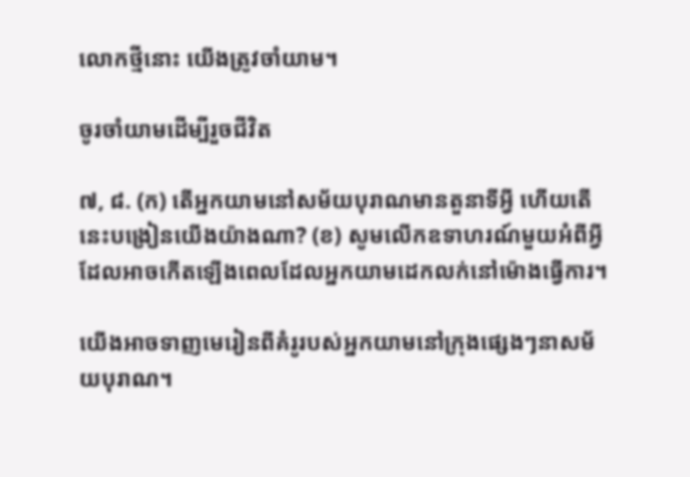លោកថ្មីនោះ យើងត្រូវចាំយាម។

ចូរចាំយាមដើម្បីរួចជីវិត

៧, ៨. (ក) តើអ្នកយាមនៅសម័យបុរាណមានតួនាទីអ្វី ហើយតើនេះបង្រៀនយើងយ៉ាងណា? (ខ) សូមលើកឧទាហរណ៍មួយអំពីអ្វីដែលអាចកើតឡើងពេលដែលអ្នកយាមដេកលក់នៅម៉ោងធ្វើការ។

យើងអាចទាញមេរៀនពីគំរូរបស់អ្នកយាមនៅក្រុងផ្សេងៗនាសម័យបុរាណ។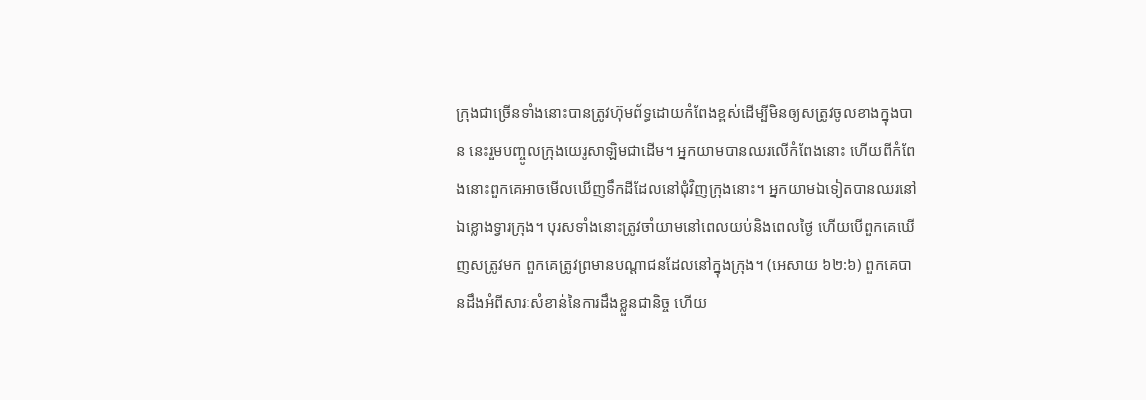ក្រុងជាច្រើនទាំងនោះបានត្រូវហ៊ុមព័ទ្ធដោយកំពែងខ្ពស់ដើម្បីមិនឲ្យសត្រូវចូលខាងក្នុងបាន នេះរួមបញ្ចូលក្រុងយេរូសាឡិមជាដើម។ អ្នកយាមបានឈរលើកំពែងនោះ ហើយពីកំពែងនោះពួកគេអាចមើលឃើញទឹកដីដែលនៅជុំវិញក្រុងនោះ។ អ្នកយាមឯទៀតបានឈរនៅឯខ្លោងទ្វារក្រុង។ បុរសទាំងនោះត្រូវចាំយាមនៅពេលយប់និងពេលថ្ងៃ ហើយបើពួកគេឃើញសត្រូវមក ពួកគេត្រូវព្រមានបណ្ដាជនដែលនៅក្នុងក្រុង។ (អេសាយ ៦២:៦) ពួកគេបានដឹងអំពីសារៈសំខាន់នៃការដឹងខ្លួនជានិច្ច ហើយ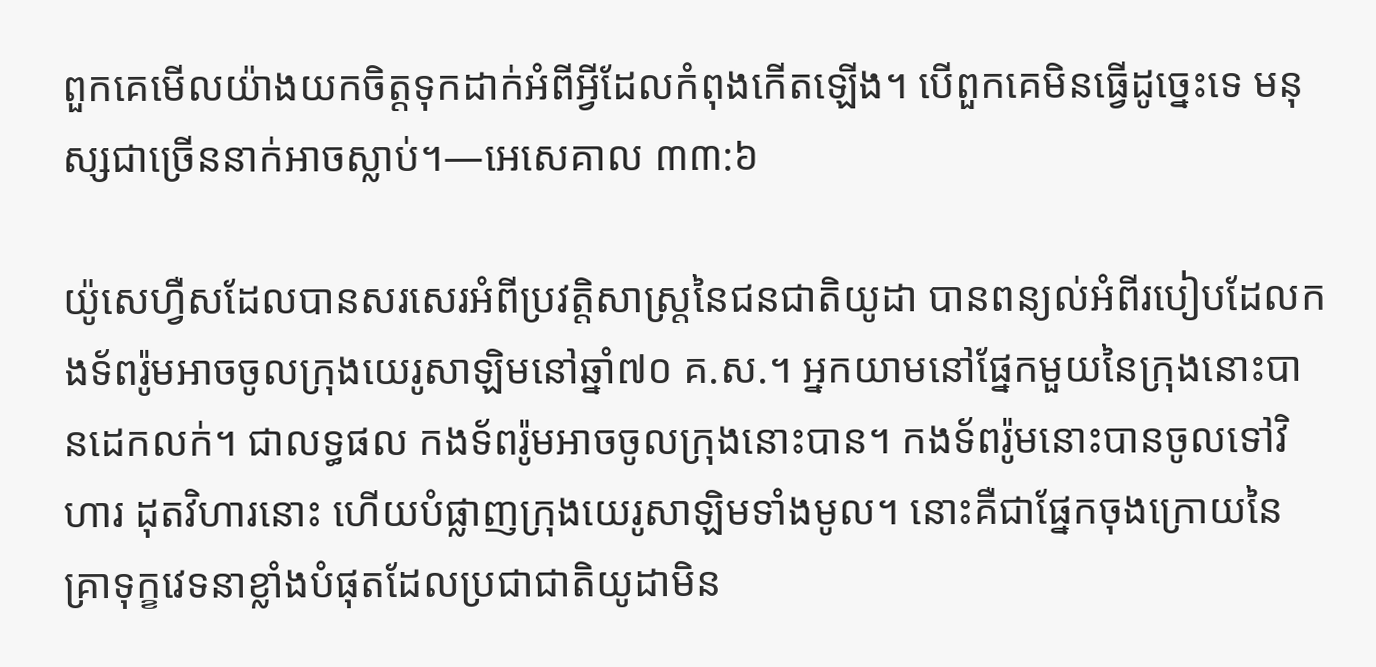ពួកគេមើលយ៉ាងយកចិត្ដទុកដាក់អំពីអ្វីដែលកំពុងកើតឡើង។ បើពួកគេមិនធ្វើដូច្នេះទេ មនុស្សជាច្រើននាក់អាចស្លាប់។—អេសេគាល ៣៣:៦

យ៉ូសេហ្វឺសដែលបានសរសេរអំពីប្រវត្ដិសាស្ដ្រនៃជនជាតិយូដា បានពន្យល់អំពីរបៀបដែលកងទ័ពរ៉ូមអាចចូលក្រុងយេរូសាឡិមនៅឆ្នាំ៧០ គ.ស.។ អ្នកយាមនៅផ្នែកមួយនៃក្រុងនោះបានដេកលក់។ ជាលទ្ធផល កងទ័ពរ៉ូមអាចចូលក្រុងនោះបាន។ កងទ័ពរ៉ូមនោះបានចូលទៅវិហារ ដុតវិហារនោះ ហើយបំផ្លាញក្រុងយេរូសាឡិមទាំងមូល។ នោះគឺជាផ្នែកចុងក្រោយនៃគ្រាទុក្ខវេទនាខ្លាំងបំផុតដែលប្រជាជាតិយូដាមិន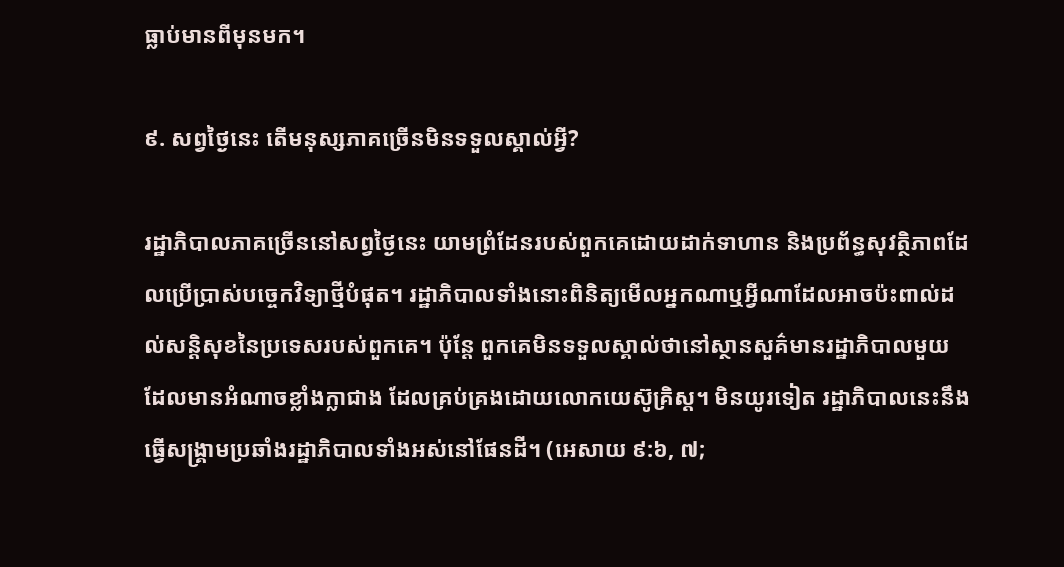ធ្លាប់មានពីមុនមក។

៩. សព្វថ្ងៃនេះ តើមនុស្សភាគច្រើនមិនទទួលស្គាល់អ្វី?

រដ្ឋាភិបាលភាគច្រើននៅសព្វថ្ងៃនេះ យាមព្រំដែនរបស់ពួកគេដោយដាក់ទាហាន និងប្រព័ន្ធសុវត្ថិភាពដែលប្រើប្រាស់បច្ចេកវិទ្យាថ្មីបំផុត។ រដ្ឋាភិបាលទាំងនោះពិនិត្យមើលអ្នកណាឬអ្វីណាដែលអាចប៉ះពាល់ដល់សន្ដិសុខនៃប្រទេសរបស់ពួកគេ។ ប៉ុន្ដែ ពួកគេមិនទទួលស្គាល់ថានៅស្ថានសួគ៌មានរដ្ឋាភិបាលមួយដែលមានអំណាចខ្លាំងក្លាជាង ដែលគ្រប់គ្រងដោយលោកយេស៊ូគ្រិស្ដ។ មិនយូរទៀត រដ្ឋាភិបាលនេះនឹងធ្វើសង្គ្រាមប្រឆាំងរដ្ឋាភិបាលទាំងអស់នៅផែនដី។ (អេសាយ ៩:៦, ៧;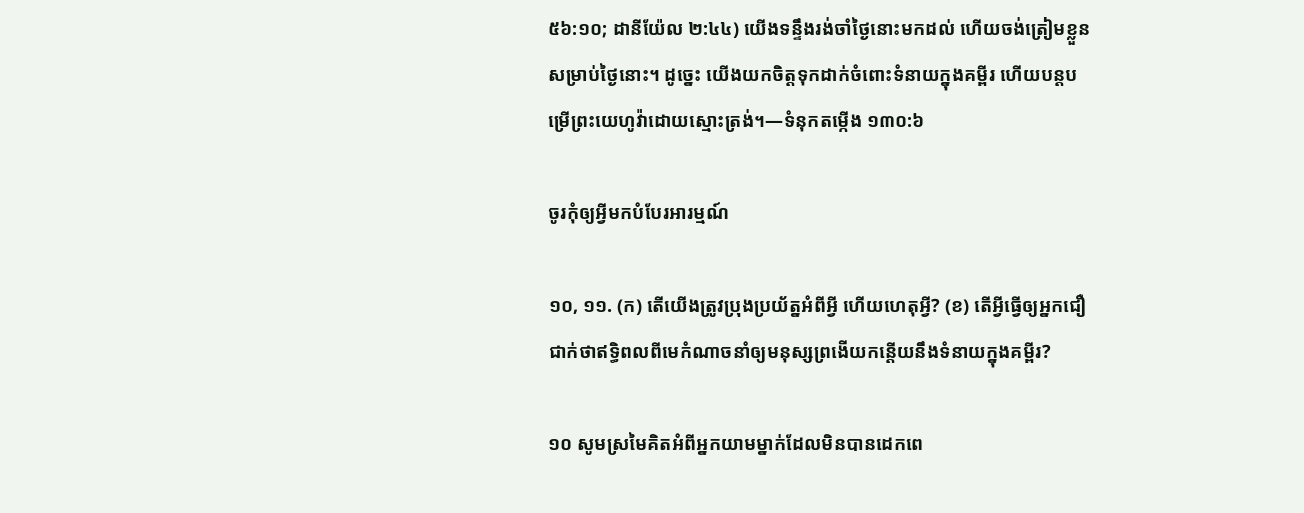៥៦:១០; ដានីយ៉ែល ២:៤៤) យើងទន្ទឹងរង់ចាំថ្ងៃនោះមកដល់ ហើយចង់ត្រៀមខ្លួនសម្រាប់ថ្ងៃនោះ។ ដូច្នេះ យើងយកចិត្ដទុកដាក់ចំពោះទំនាយក្នុងគម្ពីរ ហើយបន្ដបម្រើព្រះយេហូវ៉ាដោយស្មោះត្រង់។—ទំនុកតម្កើង ១៣០:៦

ចូរកុំឲ្យអ្វីមកបំបែរអារម្មណ៍

១០, ១១. (ក) តើយើងត្រូវប្រុងប្រយ័ត្នអំពីអ្វី ហើយហេតុអ្វី? (ខ) តើអ្វីធ្វើឲ្យអ្នកជឿជាក់ថាឥទ្ធិពលពីមេកំណាចនាំឲ្យមនុស្សព្រងើយកន្ដើយនឹងទំនាយក្នុងគម្ពីរ?

១០ សូមស្រមៃគិតអំពីអ្នកយាមម្នាក់ដែលមិនបានដេកពេ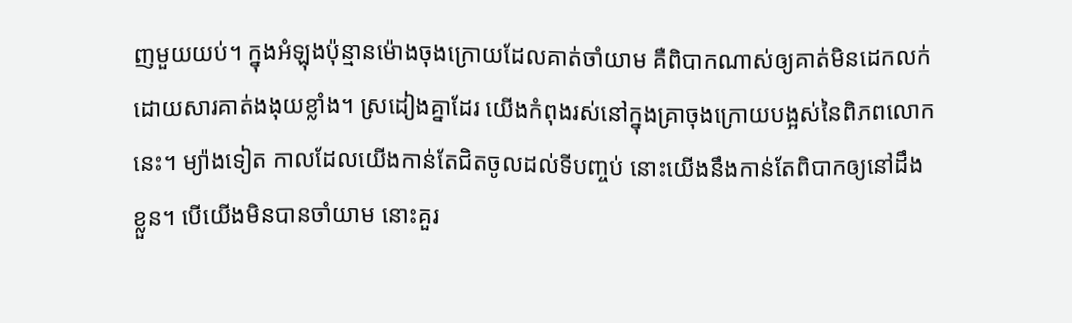ញមួយយប់។ ក្នុងអំឡុងប៉ុន្មានម៉ោងចុងក្រោយដែលគាត់ចាំយាម គឺពិបាកណាស់ឲ្យគាត់មិនដេកលក់ ដោយសារគាត់ងងុយខ្លាំង។ ស្រដៀងគ្នាដែរ យើងកំពុងរស់នៅក្នុងគ្រាចុងក្រោយបង្អស់នៃពិភពលោកនេះ។ ម្យ៉ាងទៀត កាលដែលយើងកាន់តែជិតចូលដល់ទីបញ្ចប់ នោះយើងនឹងកាន់តែពិបាកឲ្យនៅដឹងខ្លួន។ បើយើងមិនបានចាំយាម នោះគួរ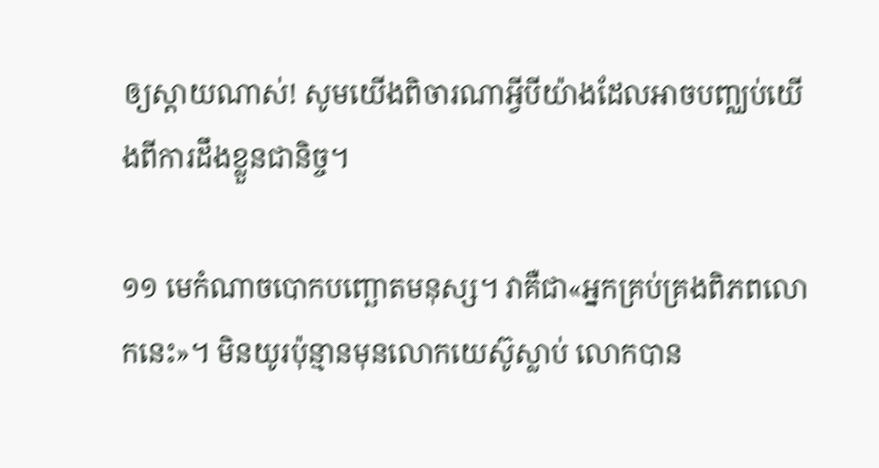ឲ្យស្តាយណាស់! សូមយើងពិចារណាអ្វីបីយ៉ាងដែលអាចបញ្ឈប់យើងពីការដឹងខ្លួនជានិច្ច។

១១ មេកំណាចបោកបញ្ឆោតមនុស្ស។ វាគឺជា«អ្នកគ្រប់គ្រងពិភពលោកនេះ»។ មិនយូរប៉ុន្មានមុនលោកយេស៊ូស្លាប់ លោកបាន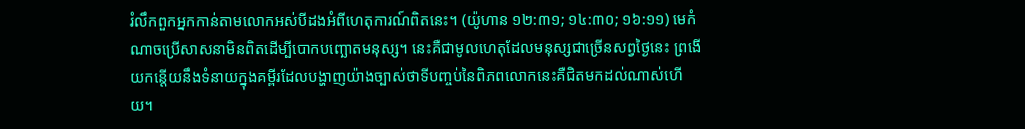រំលឹកពួកអ្នកកាន់តាមលោកអស់បីដងអំពីហេតុការណ៍ពិតនេះ។ (យ៉ូហាន ១២:៣១; ១៤:៣០; ១៦:១១) មេកំណាចប្រើសាសនាមិនពិតដើម្បីបោកបញ្ឆោតមនុស្ស។ នេះគឺជាមូលហេតុដែលមនុស្សជាច្រើនសព្វថ្ងៃនេះ ព្រងើយកន្ដើយនឹងទំនាយក្នុងគម្ពីរដែលបង្ហាញយ៉ាងច្បាស់ថាទីបញ្ចប់នៃពិភពលោកនេះគឺជិតមកដល់ណាស់ហើយ។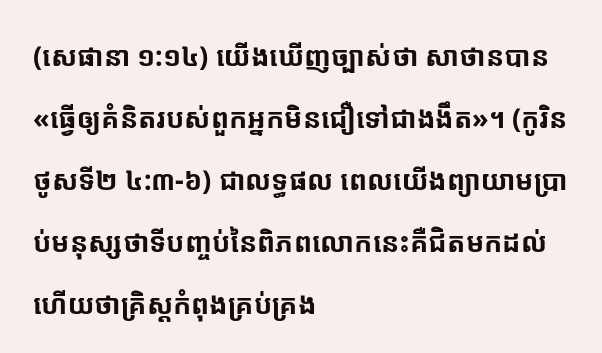(សេផានា ១:១៤) យើងឃើញច្បាស់ថា សាថានបាន«ធ្វើឲ្យគំនិតរបស់ពួកអ្នកមិនជឿទៅជាងងឹត»។ (កូរិនថូសទី២ ៤:៣-៦) ជាលទ្ធផល ពេលយើងព្យាយាមប្រាប់មនុស្សថាទីបញ្ចប់នៃពិភពលោកនេះគឺជិតមកដល់ ហើយថាគ្រិស្ដកំពុងគ្រប់គ្រង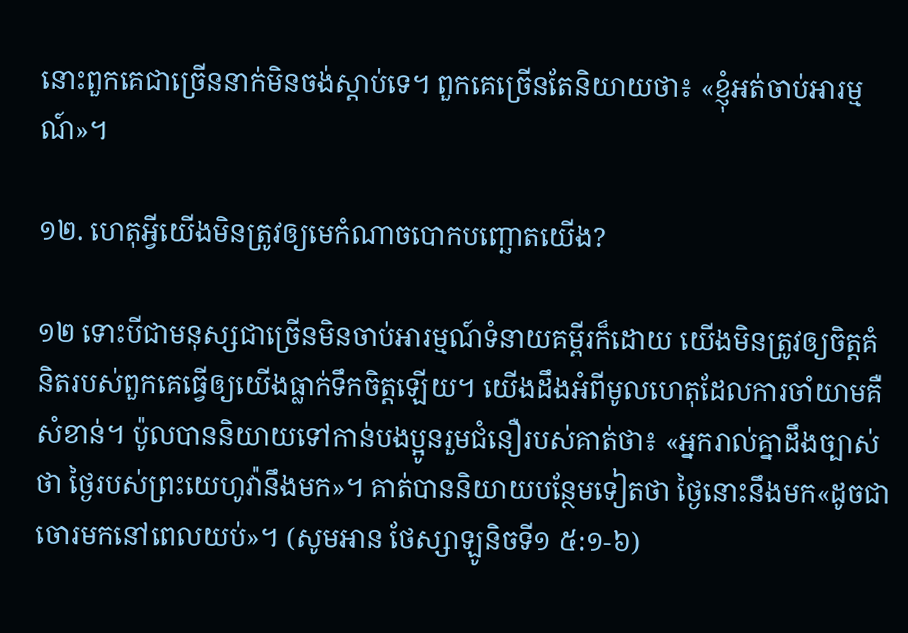នោះពួកគេជាច្រើននាក់មិនចង់ស្តាប់ទេ។ ពួកគេច្រើនតែនិយាយថា៖ «ខ្ញុំអត់ចាប់អារម្មណ៍»។

១២. ហេតុអ្វីយើងមិនត្រូវឲ្យមេកំណាចបោកបញ្ឆោតយើង?

១២ ទោះបីជាមនុស្សជាច្រើនមិនចាប់អារម្មណ៍ទំនាយគម្ពីរក៏ដោយ យើងមិនត្រូវឲ្យចិត្ដគំនិតរបស់ពួកគេធ្វើឲ្យយើងធ្លាក់ទឹកចិត្ដឡើយ។ យើងដឹងអំពីមូលហេតុដែលការចាំយាមគឺសំខាន់។ ប៉ូលបាននិយាយទៅកាន់បងប្អូនរួមជំនឿរបស់គាត់ថា៖ «អ្នករាល់គ្នាដឹងច្បាស់ថា ថ្ងៃរបស់ព្រះយេហូវ៉ានឹងមក»។ គាត់បាននិយាយបន្ថែមទៀតថា ថ្ងៃនោះនឹងមក«ដូចជាចោរមកនៅពេលយប់»។ (សូមអាន ថែស្សាឡូនិចទី១ ៥:១-៦)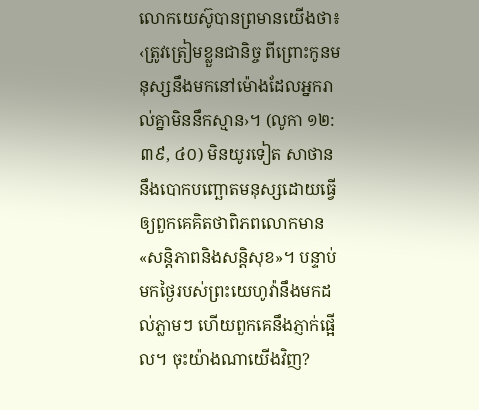លោកយេស៊ូបានព្រមានយើងថា៖ ‹ត្រូវត្រៀមខ្លួនជានិច្ច ពីព្រោះកូនមនុស្សនឹងមកនៅម៉ោងដែលអ្នករាល់គ្នាមិននឹកស្មាន›។ (លូកា ១២:៣៩, ៤០) មិនយូរទៀត សាថាននឹងបោកបញ្ឆោតមនុស្សដោយធ្វើឲ្យពួកគេគិតថាពិភពលោកមាន«សន្ដិភាពនិងសន្ដិសុខ»។ បន្ទាប់មកថ្ងៃរបស់ព្រះយេហូវ៉ានឹងមកដល់ភ្លាមៗ ហើយពួកគេនឹងភ្ញាក់ផ្អើល។ ចុះយ៉ាងណាយើងវិញ?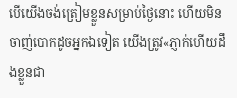បើយើងចង់ត្រៀមខ្លួនសម្រាប់ថ្ងៃនោះ ហើយមិនចាញ់បោកដូចអ្នកឯទៀត យើងត្រូវ«ភ្ញាក់ហើយដឹងខ្លួនជា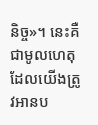និច្ច»។ នេះគឺជាមូលហេតុដែលយើងត្រូវអានប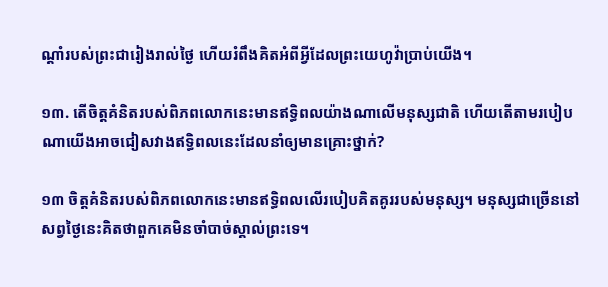ណ្ដាំរបស់ព្រះជារៀងរាល់ថ្ងៃ ហើយរំពឹងគិតអំពីអ្វីដែលព្រះយេហូវ៉ាប្រាប់យើង។

១៣. តើចិត្ដគំនិតរបស់ពិភពលោកនេះមានឥទ្ធិពលយ៉ាងណាលើមនុស្សជាតិ ហើយតើតាមរបៀបណាយើងអាចជៀសវាងឥទ្ធិពលនេះដែលនាំឲ្យមានគ្រោះថ្នាក់?

១៣ ចិត្ដគំនិតរបស់ពិភពលោកនេះមានឥទ្ធិពលលើរបៀបគិតគូររបស់មនុស្ស។ មនុស្សជាច្រើននៅសព្វថ្ងៃនេះគិតថាពួកគេមិនចាំបាច់ស្គាល់ព្រះទេ។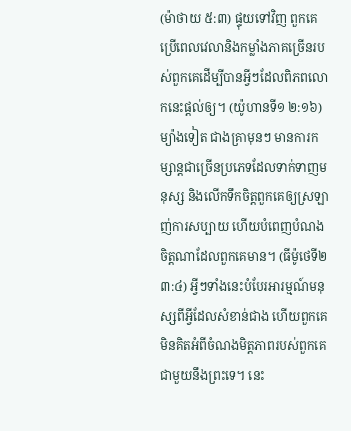(ម៉ាថាយ ៥:៣) ផ្ទុយទៅវិញ ពួកគេប្រើពេលវេលានិងកម្លាំងភាគច្រើនរបស់ពួកគេដើម្បីបានអ្វីៗដែលពិភពលោកនេះផ្ដល់ឲ្យ។ (យ៉ូហានទី១ ២:១៦) ម្យ៉ាងទៀត ជាងគ្រាមុនៗ មានការកម្សាន្ដជាច្រើនប្រភេទដែលទាក់ទាញមនុស្ស និងលើកទឹកចិត្ដពួកគេឲ្យស្រឡាញ់ការសប្បាយ ហើយបំពេញបំណងចិត្ដណាដែលពួកគេមាន។ (ធីម៉ូថេទី២ ៣:៤) អ្វីៗទាំងនេះបំបែរអារម្មណ៍មនុស្សពីអ្វីដែលសំខាន់ជាង ហើយពួកគេមិនគិតអំពីចំណងមិត្ដភាពរបស់ពួកគេជាមួយនឹងព្រះទេ។ នេះ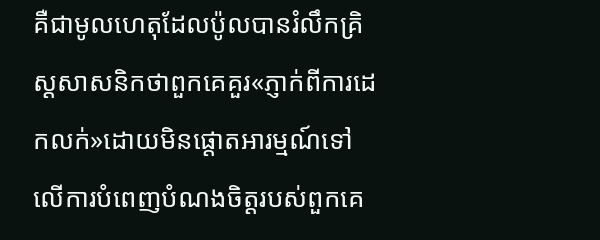គឺជាមូលហេតុដែលប៉ូលបានរំលឹកគ្រិស្ដសាសនិកថាពួកគេគួរ«ភ្ញាក់ពីការដេកលក់»ដោយមិនផ្ដោតអារម្មណ៍ទៅលើការបំពេញបំណងចិត្ដរបស់ពួកគេ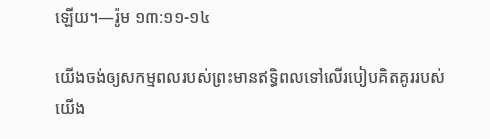ឡើយ។—រ៉ូម ១៣:១១-១៤

យើងចង់ឲ្យសកម្មពលរបស់ព្រះមានឥទ្ធិពលទៅលើរបៀបគិតគូររបស់យើង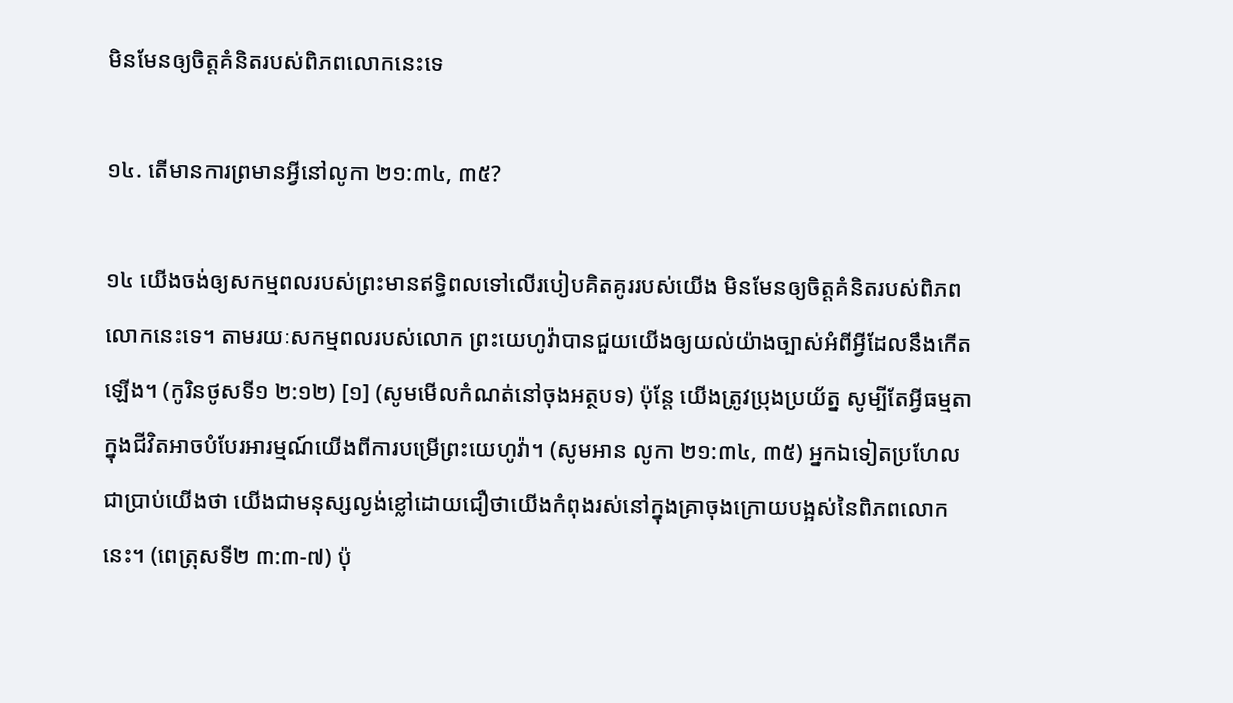មិនមែនឲ្យចិត្ដគំនិតរបស់ពិភពលោកនេះទេ

១៤. តើមានការព្រមានអ្វីនៅលូកា ២១:៣៤, ៣៥?

១៤ យើងចង់ឲ្យសកម្មពលរបស់ព្រះមានឥទ្ធិពលទៅលើរបៀបគិតគូររបស់យើង មិនមែនឲ្យចិត្ដគំនិតរបស់ពិភពលោកនេះទេ។ តាមរយៈសកម្មពលរបស់លោក ព្រះយេហូវ៉ាបានជួយយើងឲ្យយល់យ៉ាងច្បាស់អំពីអ្វីដែលនឹងកើតឡើង។ (កូរិនថូសទី១ ២:១២) [១] (សូមមើលកំណត់នៅចុងអត្ថបទ) ប៉ុន្ដែ យើងត្រូវប្រុងប្រយ័ត្ន សូម្បីតែអ្វីធម្មតាក្នុងជីវិតអាចបំបែរអារម្មណ៍យើងពីការបម្រើព្រះយេហូវ៉ា។ (សូមអាន លូកា ២១:៣៤, ៣៥) អ្នកឯទៀតប្រហែលជាប្រាប់យើងថា យើងជាមនុស្សល្ងង់ខ្លៅដោយជឿថាយើងកំពុងរស់នៅក្នុងគ្រាចុងក្រោយបង្អស់នៃពិភពលោកនេះ។ (ពេត្រុសទី២ ៣:៣-៧) ប៉ុ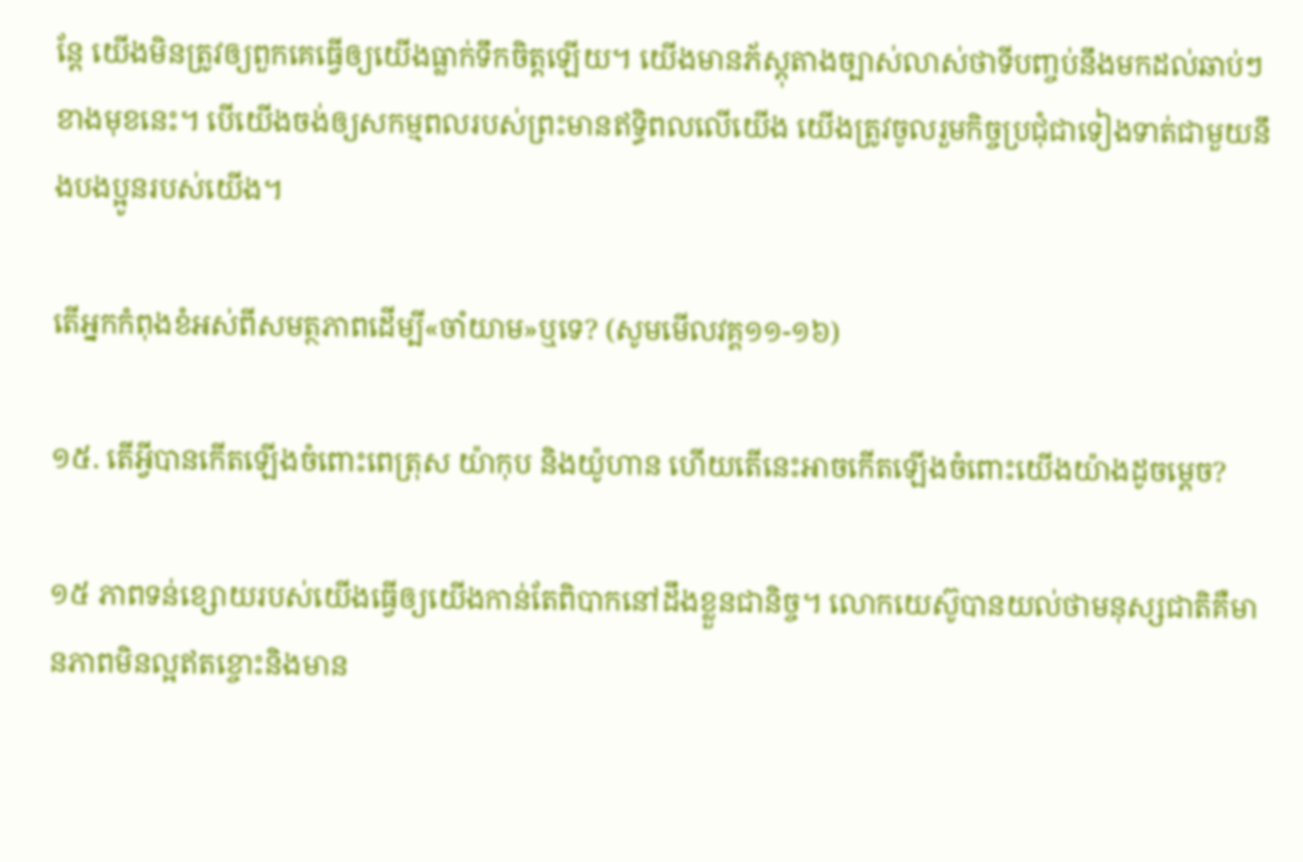ន្ដែ យើងមិនត្រូវឲ្យពួកគេធ្វើឲ្យយើងធ្លាក់ទឹកចិត្ដឡើយ។ យើងមានភ័ស្ដុតាងច្បាស់លាស់ថាទីបញ្ចប់នឹងមកដល់ឆាប់ៗខាងមុខនេះ។ បើយើងចង់ឲ្យសកម្មពលរបស់ព្រះមានឥទ្ធិពលលើយើង យើងត្រូវចូលរួមកិច្ចប្រជុំជាទៀងទាត់ជាមួយនឹងបងប្អូនរបស់យើង។

តើអ្នកកំពុងខំអស់ពីសមត្ថភាពដើម្បី«ចាំយាម»ឬទេ? (សូមមើលវគ្គ១១-១៦)

១៥. តើអ្វីបានកើតឡើងចំពោះពេត្រុស យ៉ាកុប និងយ៉ូហាន ហើយតើនេះអាចកើតឡើងចំពោះយើងយ៉ាងដូចម្ដេច?

១៥ ភាពទន់ខ្សោយរបស់យើងធ្វើឲ្យយើងកាន់តែពិបាកនៅដឹងខ្លួនជានិច្ច។ លោកយេស៊ូបានយល់ថាមនុស្សជាតិគឺមានភាពមិនល្អឥតខ្ចោះនិងមាន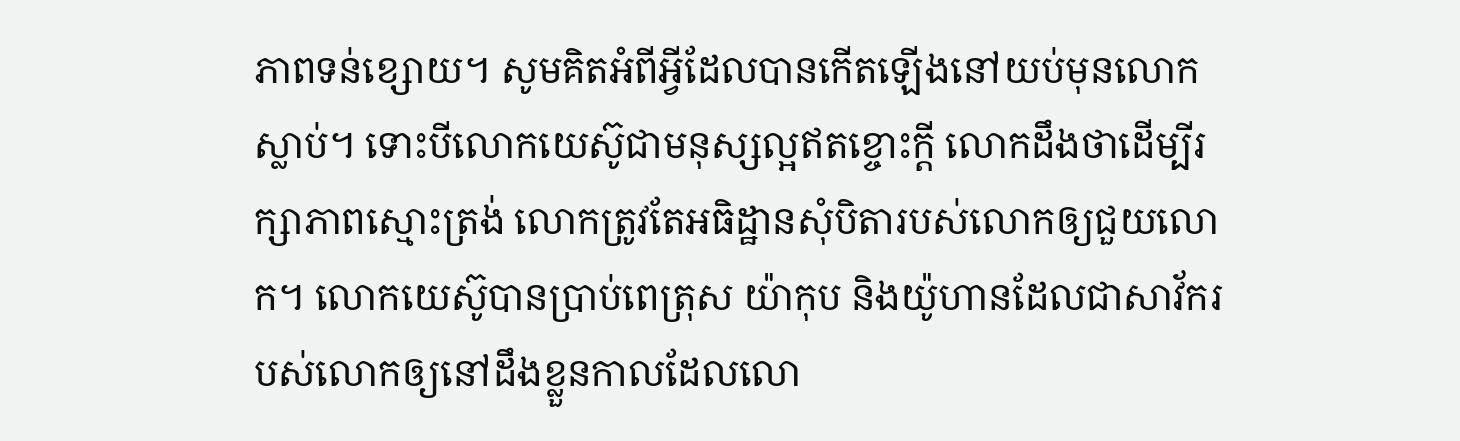ភាពទន់ខ្សោយ។ សូមគិតអំពីអ្វីដែលបានកើតឡើងនៅយប់មុនលោកស្លាប់។ ទោះបីលោកយេស៊ូជាមនុស្សល្អឥតខ្ចោះក្ដី លោកដឹងថាដើម្បីរក្សាភាពស្មោះត្រង់ លោកត្រូវតែអធិដ្ឋានសុំបិតារបស់លោកឲ្យជួយលោក។ លោកយេស៊ូបានប្រាប់ពេត្រុស យ៉ាកុប និងយ៉ូហានដែលជាសាវ័ករបស់លោកឲ្យនៅដឹងខ្លួនកាលដែលលោ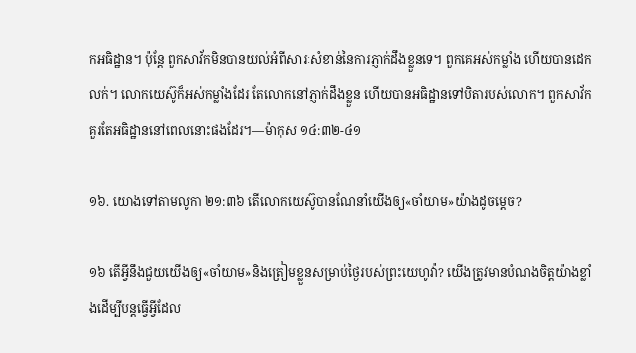កអធិដ្ឋាន។ ប៉ុន្ដែ ពួកសាវ័កមិនបានយល់អំពីសារៈសំខាន់នៃការភ្ញាក់ដឹងខ្លួនទេ។ ពួកគេអស់កម្លាំង ហើយបានដេកលក់។ លោកយេស៊ូក៏អស់កម្លាំងដែរ តែលោកនៅភ្ញាក់ដឹងខ្លួន ហើយបានអធិដ្ឋានទៅបិតារបស់លោក។ ពួកសាវ័កគួរតែអធិដ្ឋាននៅពេលនោះផងដែរ។—ម៉ាកុស ១៤:៣២-៤១

១៦. យោងទៅតាមលូកា ២១:៣៦ តើលោកយេស៊ូបានណែនាំយើងឲ្យ«ចាំយាម»យ៉ាងដូចម្ដេច?

១៦ តើអ្វីនឹងជួយយើងឲ្យ«ចាំយាម»និងត្រៀមខ្លួនសម្រាប់ថ្ងៃរបស់ព្រះយេហូវ៉ា? យើងត្រូវមានបំណងចិត្ដយ៉ាងខ្លាំងដើម្បីបន្ដធ្វើអ្វីដែល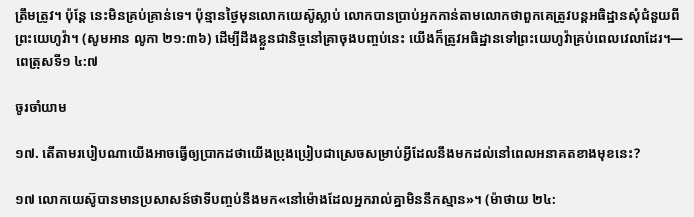ត្រឹមត្រូវ។ ប៉ុន្ដែ នេះមិនគ្រប់គ្រាន់ទេ។ ប៉ុន្មានថ្ងៃមុនលោកយេស៊ូស្លាប់ លោកបានប្រាប់អ្នកកាន់តាមលោកថាពួកគេត្រូវបន្ដអធិដ្ឋានសុំជំនួយពីព្រះយេហូវ៉ា។ (សូមអាន លូកា ២១:៣៦) ដើម្បីដឹងខ្លួនជានិច្ចនៅគ្រាចុងបញ្ចប់នេះ យើងក៏ត្រូវអធិដ្ឋានទៅព្រះយេហូវ៉ាគ្រប់ពេលវេលាដែរ។—ពេត្រុសទី១ ៤:៧

ចូរចាំយាម

១៧. តើតាមរបៀបណាយើងអាចធ្វើឲ្យប្រាកដថាយើងប្រុងប្រៀបជាស្រេចសម្រាប់អ្វីដែលនឹងមកដល់នៅពេលអនាគតខាងមុខនេះ?

១៧ លោកយេស៊ូបានមានប្រសាសន៍ថាទីបញ្ចប់នឹងមក«នៅម៉ោងដែលអ្នករាល់គ្នាមិននឹកស្មាន»។ (ម៉ាថាយ ២៤: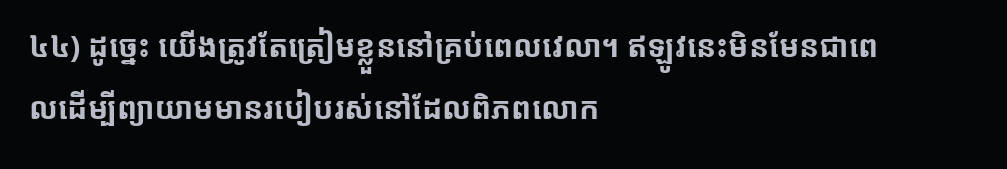៤៤) ដូច្នេះ យើងត្រូវតែត្រៀមខ្លួននៅគ្រប់ពេលវេលា។ ឥឡូវនេះមិនមែនជាពេលដើម្បីព្យាយាមមានរបៀបរស់នៅដែលពិភពលោក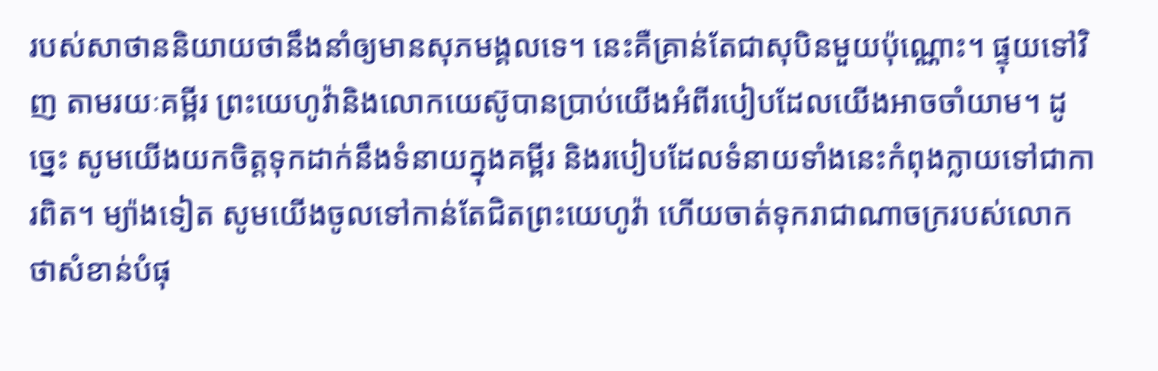របស់សាថាននិយាយថានឹងនាំឲ្យមានសុភមង្គលទេ។ នេះគឺគ្រាន់តែជាសុបិនមួយប៉ុណ្ណោះ។ ផ្ទុយទៅវិញ តាមរយៈគម្ពីរ ព្រះយេហូវ៉ានិងលោកយេស៊ូបានប្រាប់យើងអំពីរបៀបដែលយើងអាចចាំយាម។ ដូច្នេះ សូមយើងយកចិត្ដទុកដាក់នឹងទំនាយក្នុងគម្ពីរ និងរបៀបដែលទំនាយទាំងនេះកំពុងក្លាយទៅជាការពិត។ ម្យ៉ាងទៀត សូមយើងចូលទៅកាន់តែជិតព្រះយេហូវ៉ា ហើយចាត់ទុករាជាណាចក្ររបស់លោកថាសំខាន់បំផុ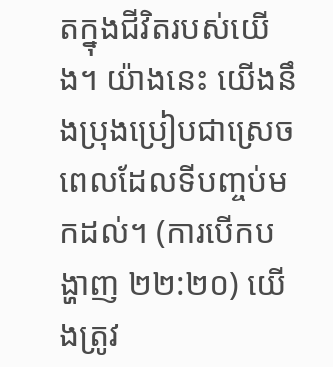តក្នុងជីវិតរបស់យើង។ យ៉ាងនេះ យើងនឹងប្រុងប្រៀបជាស្រេចពេលដែលទីបញ្ចប់មកដល់។ (ការបើកបង្ហាញ ២២:២០) យើងត្រូវ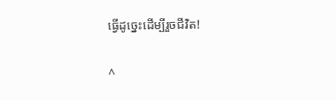ធ្វើដូច្នេះដើម្បីរួចជីវិត!

^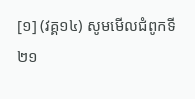[១] (វគ្គ១៤) សូមមើលជំពូកទី២១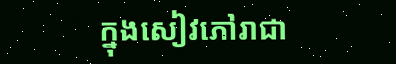ក្នុងសៀវភៅរាជា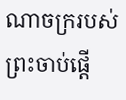ណាចក្ររបស់ព្រះចាប់ផ្ដើ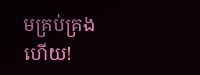មគ្រប់គ្រងហើយ!